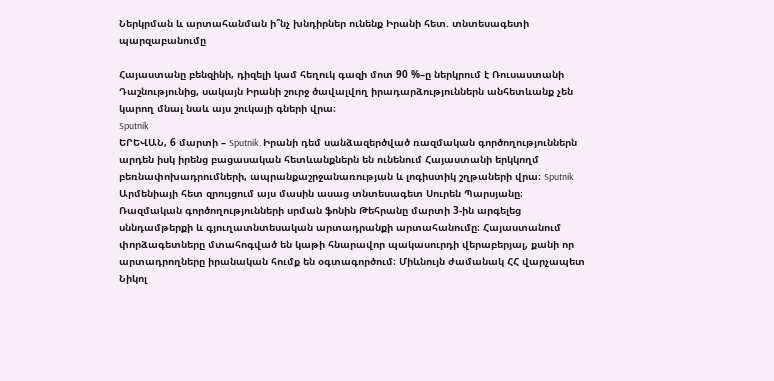Ներկրման և արտահանման ի՞նչ խնդիրներ ունենք Իրանի հետ. տնտեսագետի պարզաբանումը

Հայաստանը բենզինի, դիզելի կամ հեղուկ գազի մոտ 90 %–ը ներկրում է Ռուսաստանի Դաշնությունից, սակայն Իրանի շուրջ ծավալվող իրադարձություններն անհետևանք չեն կարող մնալ նաև այս շուկայի գների վրա։
Sputnik
ԵՐԵՎԱՆ, 6 մարտի – Sputnik. Իրանի դեմ սանձազերծված ռազմական գործողություններն արդեն իսկ իրենց բացասական հետևանքներն են ունենում Հայաստանի երկկողմ բեռնափոխադրումների, ապրանքաշրջանառության և լոգիստիկ շղթաների վրա։ Sputnik Արմենիայի հետ զրույցում այս մասին ասաց տնտեսագետ Սուրեն Պարսյանը։
Ռազմական գործողությունների սրման ֆոնին Թեհրանը մարտի 3-ին արգելեց սննդամթերքի և գյուղատնտեսական արտադրանքի արտահանումը։ Հայաստանում փորձագետները մտահոգված են կաթի հնարավոր պակասուրդի վերաբերյալ, քանի որ արտադրողները իրանական հումք են օգտագործում։ Միևնույն ժամանակ ՀՀ վարչապետ Նիկոլ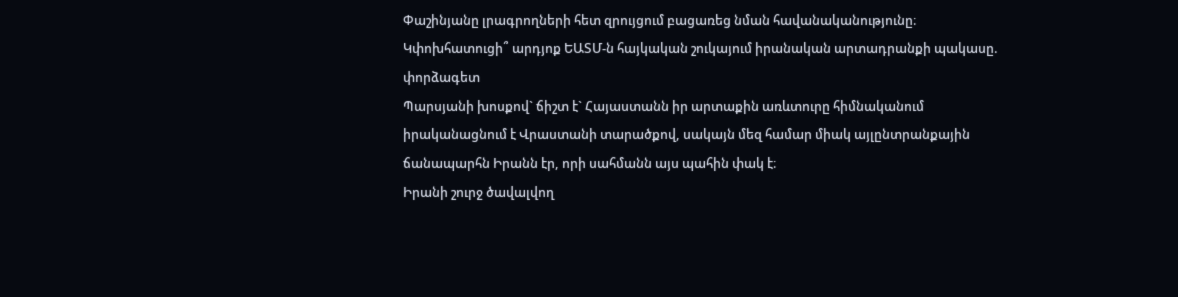Փաշինյանը լրագրողների հետ զրույցում բացառեց նման հավանականությունը։
Կփոխհատուցի՞ արդյոք ԵԱՏՄ-ն հայկական շուկայում իրանական արտադրանքի պակասը. փորձագետ
Պարսյանի խոսքով` ճիշտ է` Հայաստանն իր արտաքին առևտուրը հիմնականում իրականացնում է Վրաստանի տարածքով, սակայն մեզ համար միակ այլընտրանքային ճանապարհն Իրանն էր, որի սահմանն այս պահին փակ է։
Իրանի շուրջ ծավալվող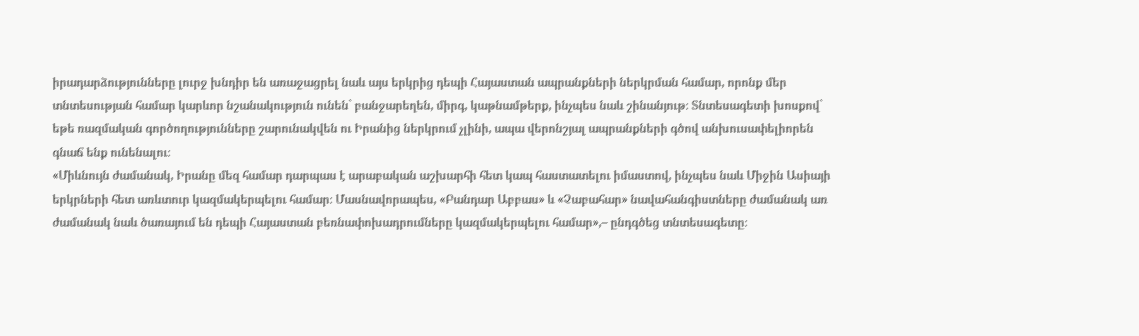իրադարձությունները լուրջ խնդիր են առաջացրել նաև այս երկրից դեպի Հայաստան ապրանքների ներկրման համար, որոնք մեր տնտեսության համար կարևոր նշանակություն ունեն` բանջարեղեն, միրգ, կաթնամթերք, ինչպես նաև շինանյութ։ Տնտեսագետի խոսքով` եթե ռազմական գործողությունները շարունակվեն ու Իրանից ներկրում չլինի, ապա վերոնշյալ ապրանքների գծով անխուսափելիորեն գնաճ ենք ունենալու։
«Միևնույն ժամանակ, Իրանը մեզ համար դարպաս է արաբական աշխարհի հետ կապ հաստատելու իմաստով, ինչպես նաև Միջին Ասիայի երկրների հետ առևտուր կազմակերպելու համար։ Մասնավորապես, «Բանդար Աբբաս» և «Չաբահար» նավահանգիստները ժամանակ առ ժամանակ նաև ծառայում են դեպի Հայաստան բեռնափոխադրումները կազմակերպելու համար»,– ընդգծեց տնտեսագետը։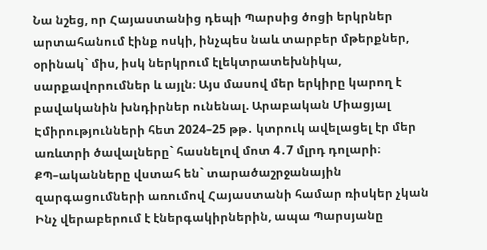Նա նշեց, որ Հայաստանից դեպի Պարսից ծոցի երկրներ արտահանում էինք ոսկի, ինչպես նաև տարբեր մթերքներ, օրինակ` միս, իսկ ներկրում էլեկտրատեխնիկա, սարքավորումներ և այլն։ Այս մասով մեր երկիրը կարող է բավականին խնդիրներ ունենալ. Արաբական Միացյալ Էմիրությունների հետ 2024–25 թթ․ կտրուկ ավելացել էր մեր առևտրի ծավալները` հասնելով մոտ 4․7 մլրդ դոլարի։
ՔՊ–ականները վստահ են` տարածաշրջանային զարգացումների առումով Հայաստանի համար ռիսկեր չկան
Ինչ վերաբերում է էներգակիրներին, ապա Պարսյանը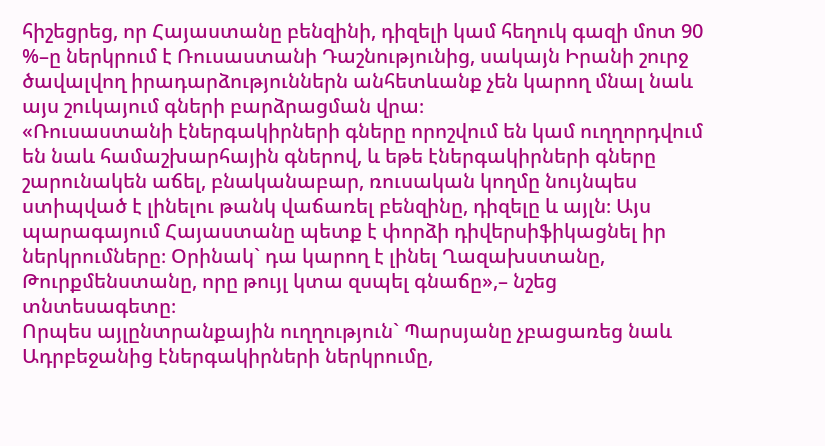հիշեցրեց, որ Հայաստանը բենզինի, դիզելի կամ հեղուկ գազի մոտ 90 %–ը ներկրում է Ռուսաստանի Դաշնությունից, սակայն Իրանի շուրջ ծավալվող իրադարձություններն անհետևանք չեն կարող մնալ նաև այս շուկայում գների բարձրացման վրա։
«Ռուսաստանի էներգակիրների գները որոշվում են կամ ուղղորդվում են նաև համաշխարհային գներով, և եթե էներգակիրների գները շարունակեն աճել, բնականաբար, ռուսական կողմը նույնպես ստիպված է լինելու թանկ վաճառել բենզինը, դիզելը և այլն։ Այս պարագայում Հայաստանը պետք է փորձի դիվերսիֆիկացնել իր ներկրումները։ Օրինակ` դա կարող է լինել Ղազախստանը, Թուրքմենստանը, որը թույլ կտա զսպել գնաճը»,– նշեց տնտեսագետը։
Որպես այլընտրանքային ուղղություն` Պարսյանը չբացառեց նաև Ադրբեջանից էներգակիրների ներկրումը,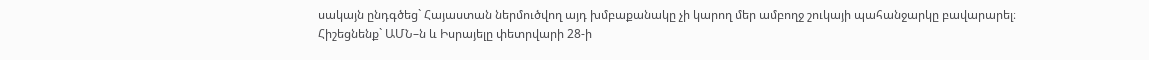սակայն ընդգծեց` Հայաստան ներմուծվող այդ խմբաքանակը չի կարող մեր ամբողջ շուկայի պահանջարկը բավարարել։
Հիշեցնենք` ԱՄՆ–ն և Իսրայելը փետրվարի 28-ի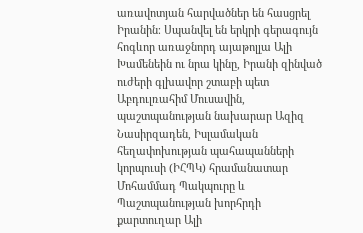առավոտյան հարվածներ են հասցրել Իրանին։ Սպանվել են երկրի գերագույն հոգևոր առաջնորդ այաթոլլա Ալի Խամենեին ու նրա կինը, Իրանի զինված ուժերի գլխավոր շտաբի պետ Աբդուլռահիմ Մուսավին, պաշտպանության նախարար Ազիզ Նասիրզադեն, Իսլամական հեղափոխության պահապանների կորպուսի (ԻՀՊԿ) հրամանատար Մոհամմադ Պակպուրը և Պաշտպանության խորհրդի քարտուղար Ալի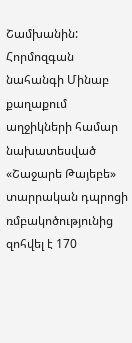Շամխանին: Հորմոզգան նահանգի Մինաբ քաղաքում աղջիկների համար նախատեսված «Շաջարե Թայեբե» տարրական դպրոցի ռմբակոծությունից զոհվել է 170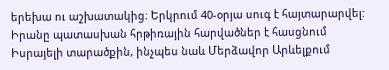երեխա ու աշխատակից։ Երկրում 40-օրյա սուգ է հայտարարվել:
Իրանը պատասխան հրթիռային հարվածներ է հասցնում Իսրայելի տարածքին, ինչպես նաև Մերձավոր Արևելքում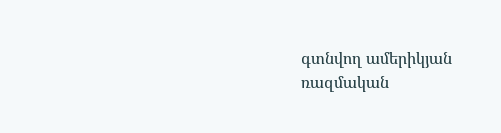գտնվող ամերիկյան ռազմական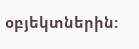օբյեկտներին: